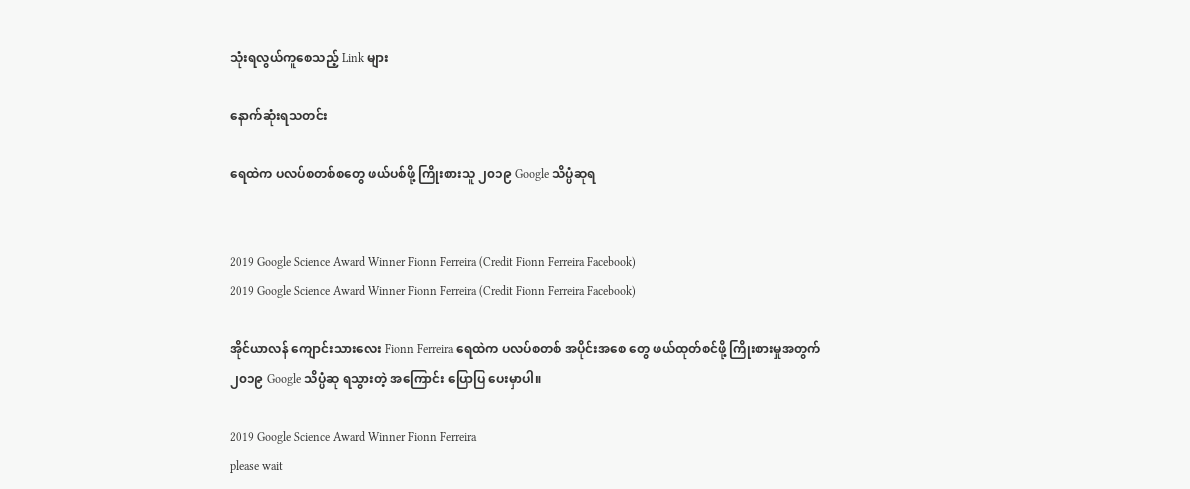သုံးရလွယ်ကူစေသည့် Link များ

နောက်ဆုံးရသတင်း

ရေထဲက ပလပ်စတစ်စတွေ ဖယ်ပစ်ဖို့ ကြိုးစားသူ ၂၀၁၉ Google သိပ္ပံဆုရ


2019 Google Science Award Winner Fionn Ferreira (Credit Fionn Ferreira Facebook)
2019 Google Science Award Winner Fionn Ferreira (Credit Fionn Ferreira Facebook)

အိုင်ယာလန် ကျောင်းသားလေး Fionn Ferreira ရေထဲက ပလပ်စတစ် အပိုင်းအစေ တွေ ဖယ်ထုတ်စင်ဖို့ ကြိုးစားမှုအတွက် ၂၀၁၉ Google သိပ္ပံဆု ရသွားတဲ့ အကြောင်း ပြောပြ ပေးမှာပါ။

2019 Google Science Award Winner Fionn Ferreira
please wait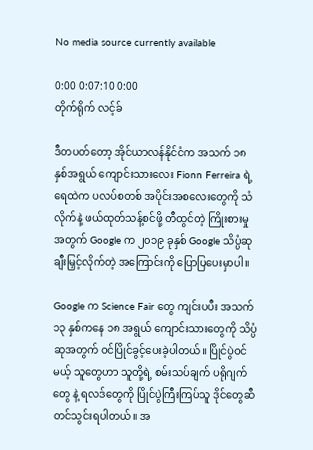No media source currently available

0:00 0:07:10 0:00
တိုက်ရိုက် လင့်ခ်

ဒီတပတ်တော့ အိုင်ယာလန်နိုင်ငံက အသက် ၁၈ နှစ်အရွယ် ကျောင်းသားလေး Fionn Ferreira ရဲ့ ရေထဲက ပလပ်စတစ် အပိုင်းအစလေးတွေကို သံလိုက်နဲ့ ဖယ်ထုတ်သန့်စင်ဖို့ တီထွင်တဲ့ ကြိုးစားမှုအတွက် Google က ၂၀၁၉ ခုနှစ် Google သိပ္ပံဆုချီးမြှင့်လိုက်တဲ့ အကြောင်းကို ပြောပြပေးမှာပါ။

Google က Science Fair တွေ ကျင်းပပီး အသက် ၁၃ နှစ်ကနေ ၁၈ အရွယ် ကျောင်းသားတွေကို သိပ္ပံဆုအတွက် ဝင်ပြိုင်ခွင့်ပေးခဲ့ပါတယ်။ ပြိုင်ပွဲဝင်မယ့် သူတွေဟာ သူတို့ရဲ့ စမ်းသပ်ချက် ပရိုဂျက်တွေ နဲ့ ရလဒ်တွေကို ပြိုင်ပွဲကြီးကြပ်သူ ဒိုင်တွေဆီ တင်သွင်းရပါတယ်။ အ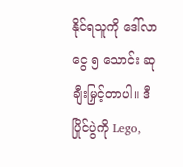နိုင်ရသူကို ဒေါ်လာငွေ ၅ သောင်း ဆုချီးမြှင့်တာပါ။ ဒီပြိုင်ပွဲကို Lego,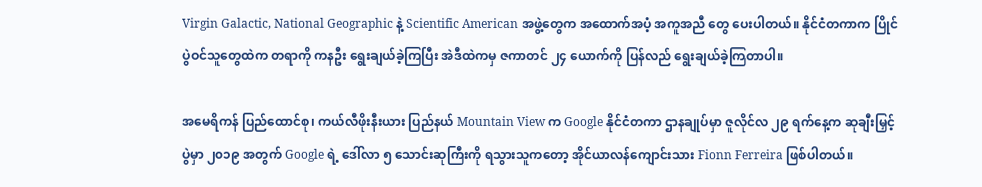Virgin Galactic, National Geographic နဲ့ Scientific American အဖွဲ့တွေက အထောက်အပံ့ အကူအညီ တွေ ပေးပါတယ်။ နိုင်ငံတကာက ပြိုင်ပွဲဝင်သူတွေထဲက တရာကို ကနဦး ရွေးချယ်ခဲ့ကြပြီး အဲဒီထဲကမှ ဇကာတင် ၂၄ ယောက်ကို ပြန်လည် ရွေးချယ်ခဲ့ကြတာပါ။

အမေရိကန် ပြည်ထောင်စု၊ ကယ်လီဖိုးနီးယား ပြည်နယ် Mountain View က Google နိုင်ငံတကာ ဌာနချုပ်မှာ ဇူလိုင်လ ၂၉ ရက်နေ့က ဆုချီးမြှင့်ပွဲမှာ ၂၀၁၉ အတွက် Google ရဲ့ ဒေါ်လာ ၅ သောင်းဆုကြီးကို ရသွားသူကတော့ အိုင်ယာလန်ကျောင်းသား Fionn Ferreira ဖြစ်ပါတယ်။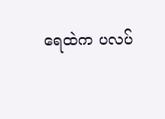ရေထဲက ပလပ်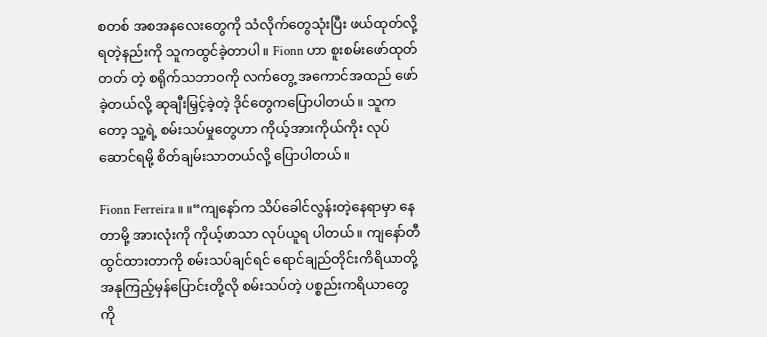စတစ် အစအနလေးတွေကို သံလိုက်တွေသုံးပြီး ဖယ်ထုတ်လို့ရတဲ့နည်းကို သူကထွင်ခဲ့တာပါ။ Fionn ဟာ စူးစမ်းဖော်ထုတ်တတ် တဲ့ စရိုက်သဘာဝကို လက်တွေ့ အကောင်အထည် ဖော်ခဲ့တယ်လို့ ဆုချီးမြှင့်ခဲ့တဲ့ ဒိုင်တွေကပြောပါတယ်။ သူကတော့ သူ့ရဲ့ စမ်းသပ်မှုတွေဟာ ကိုယ့်အားကိုယ်ကိုး လုပ်ဆောင်ရမို့ စိတ်ချမ်းသာတယ်လို့ ပြောပါတယ်။

Fionn Ferreira။ ။“ကျနော်က သိပ်ခေါင်လွန်းတဲ့နေရာမှာ နေတာမို့ အားလုံးကို ကိုယ့်ဖာသာ လုပ်ယူရ ပါတယ်။ ကျနော်တီထွင်ထားတာကို စမ်းသပ်ချင်ရင် ရောင်ချည်တိုင်းကိရိယာတို့ အနုကြည့်မှန်ပြောင်းတို့လို စမ်းသပ်တဲ့ ပစ္စည်းကရိယာတွေကို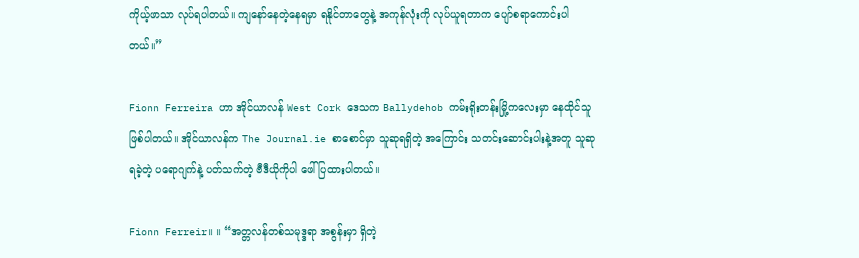ကိုယ့်ဖာသာ လုပ်ရပါတယ်။ ကျနော်နေတဲ့နေရမှာ ရနိုင်တာတွေနဲ့ အကုန်လုံးကို လုပ်ယူရတာက ပျော်စရာကောင်းပါတယ်။”

Fionn Ferreira ဟာ အိုင်ယာလန် West Cork ဒေသက Ballydehob ကမ်းရိုးတန်းမြို့ကလေးမှာ နေထိုင်သူ ဖြစ်ပါတယ်။ အိုင်ယာလန်က The Journal.ie စာစောင်မှာ သူဆုရရှိတဲ့ အကြောင်း သတင်းဆောင်းပါးနဲ့အတူ သူဆုရခဲ့တဲ့ ပရောဂျက်နဲ့ ပတ်သက်တဲ့ ဗီဒီယိုကိုပါ ဖေါ်ပြထားပါတယ်။

Fionn Ferreir။ ။ “အတ္တလန်တစ်သမုဒ္ဒရာ အစွန်းမှာ ရှိတဲ့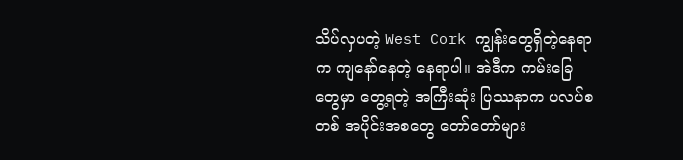သိပ်လှပတဲ့ West Cork ကျွန်းတွေရှိတဲ့နေရာက ကျနော်နေတဲ့ နေရာပါ။ အဲဒီက ကမ်းခြေတွေမှာ တွေ့ရတဲ့ အကြီးဆုံး ပြဿနာက ပလပ်စတစ် အပိုင်းအစတွေ တော်တော်များ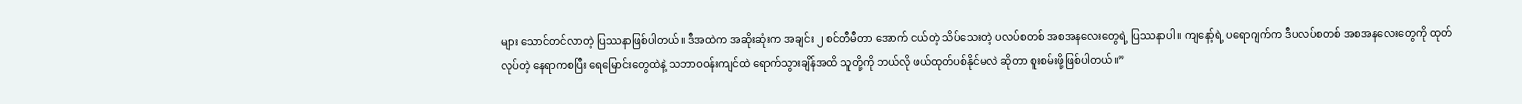များ သောင်တင်လာတဲ့ ပြဿနာဖြစ်ပါတယ်။ ဒီအထဲက အဆိုးဆုံးက အချင်း ၂ စင်တီမီတာ အောက် ငယ်တဲ့ သိပ်သေးတဲ့ ပလပ်စတစ် အစအနလေးတွေရဲ့ ပြဿနာပါ။ ကျနော့်ရဲ့ ပရောဂျက်က ဒီပလပ်စတစ် အစအနလေးတွေကို ထုတ်လုပ်တဲ့ နေရာကစပြီး ရေမြောင်းတွေထဲနဲ့ သဘာဝဝန်းကျင်ထဲ ရောက်သွားချိန်အထိ သူတို့ကို ဘယ်လို ဖယ်ထုတ်ပစ်နိုင်မလဲ ဆိုတာ စူးစမ်းဖို့ဖြစ်ပါတယ်။”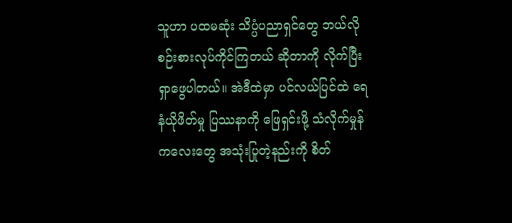သူဟာ ပထမဆုံး သိပ္ပံပညာရှင်တွေ ဘယ်လို စဉ်းစားလုပ်ကိုင်ကြတယ် ဆိုတာကို လိုက်ပြီးရှာဖွေပါတယ်။ အဲဒီထဲမှာ ပင်လယ်ပြင်ထဲ ရေနံယိုဖိတ်မှု ပြဿနာကို ဖြေရှင်းဖို့ သံလိုက်မှုန်ကလေးတွေ အသုံးပြုတဲ့နည်းကို စိတ်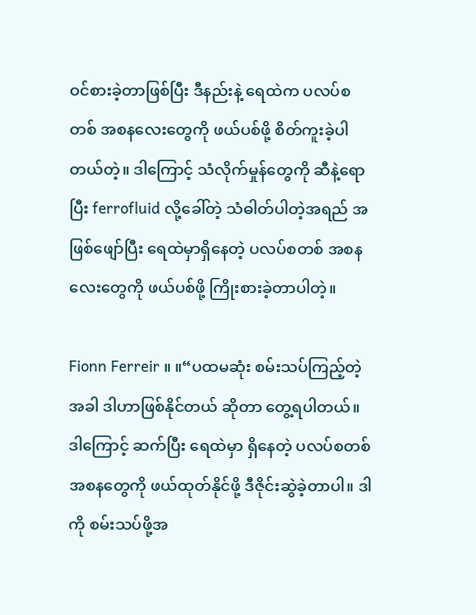ဝင်စားခဲ့တာဖြစ်ပြီး ဒီနည်းနဲ့ ရေထဲက ပလပ်စတစ် အစနလေးတွေကို ဖယ်ပစ်ဖို့ စိတ်ကူးခဲ့ပါတယ်တဲ့။ ဒါကြောင့် သံလိုက်မှုန်တွေကို ဆီနဲ့ရောပြီး ferrofluid လို့ခေါ်တဲ့ သံဓါတ်ပါတဲ့အရည် အဖြစ်ဖျော်ပြီး ရေထဲမှာရှိနေတဲ့ ပလပ်စတစ် အစနလေးတွေကို ဖယ်ပစ်ဖို့ ကြိုးစားခဲ့တာပါတဲ့။

Fionn Ferreir ။ ။“ပထမဆုံး စမ်းသပ်ကြည့်တဲ့အခါ ဒါဟာဖြစ်နိုင်တယ် ဆိုတာ တွေ့ရပါတယ်။ ဒါကြောင့် ဆက်ပြီး ရေထဲမှာ ရှိနေတဲ့ ပလပ်စတစ်အစနတွေကို ဖယ်ထုတ်နိုင်ဖို့ ဒီဇိုင်းဆွဲခဲ့တာပါ။ ဒါကို စမ်းသပ်ဖို့အ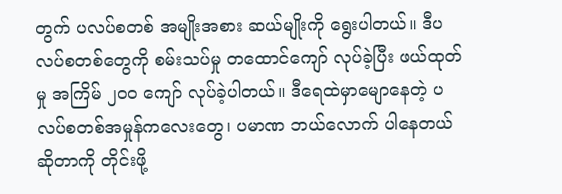တွက် ပလပ်စတစ် အမျိုးအစား ဆယ်မျိုးကို ရွေးပါတယ်။ ဒီပလပ်စတစ်တွေကို စမ်းသပ်မှု တထောင်ကျော် လုပ်ခဲ့ပြီး ဖယ်ထုတ်မှု အကြိမ် ၂၀၀ ကျော် လုပ်ခဲ့ပါတယ်။ ဒီရေထဲမှာမျောနေတဲ့ ပလပ်စတစ်အမှုန်ကလေးတွေ၊ ပမာဏ ဘယ်လောက် ပါနေတယ် ဆိုတာကို တိုင်းဖို့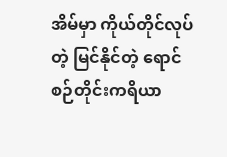အိမ်မှာ ကိုယ်တိုင်လုပ်တဲ့ မြင်နိုင်တဲ့ ရောင်စဉ်တိုင်းကရိယာ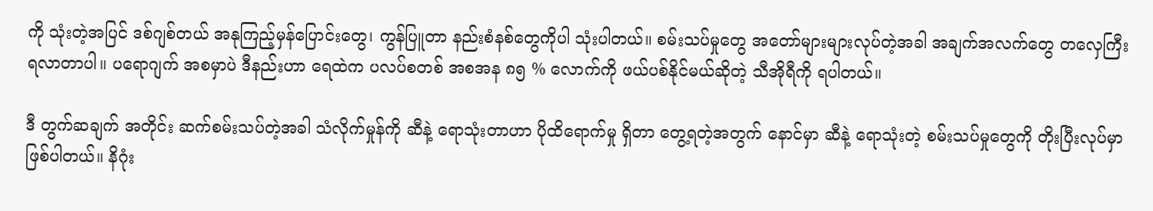ကို သုံးတဲ့အပြင် ဒစ်ဂျစ်တယ် အနုကြည့်မှန်ပြောင်းတွေ၊ ကွန်ပြူတာ နည်းစံနစ်တွေကိုပါ သုံးပါတယ်။ စမ်းသပ်မှုတွေ အတော်များများလုပ်တဲ့အခါ အချက်အလက်တွေ တလှေကြီး ရလာတာပါ။ ပရောဂျက် အစမှာပဲ ဒီနည်းဟာ ရေထဲက ပလပ်စတစ် အစအန ၈၅ % လောက်ကို ဖယ်ပစ်နိုင်မယ်ဆိုတဲ့ သီအိုရီကို ရပါတယ်။

ဒီ တွက်ဆချက် အတိုင်း ဆက်စမ်းသပ်တဲ့အခါ သံလိုက်မှုန်ကို ဆီနဲ့ ရောသုံးတာဟာ ပိုထိရောက်မှု ရှိတာ တွေ့ရတဲ့အတွက် နောင်မှာ ဆီနဲ့ ရောသုံးတဲ့ စမ်းသပ်မှုတွေကို တိုးပြီးလုပ်မှာ ဖြစ်ပါတယ်။ နိဂုံး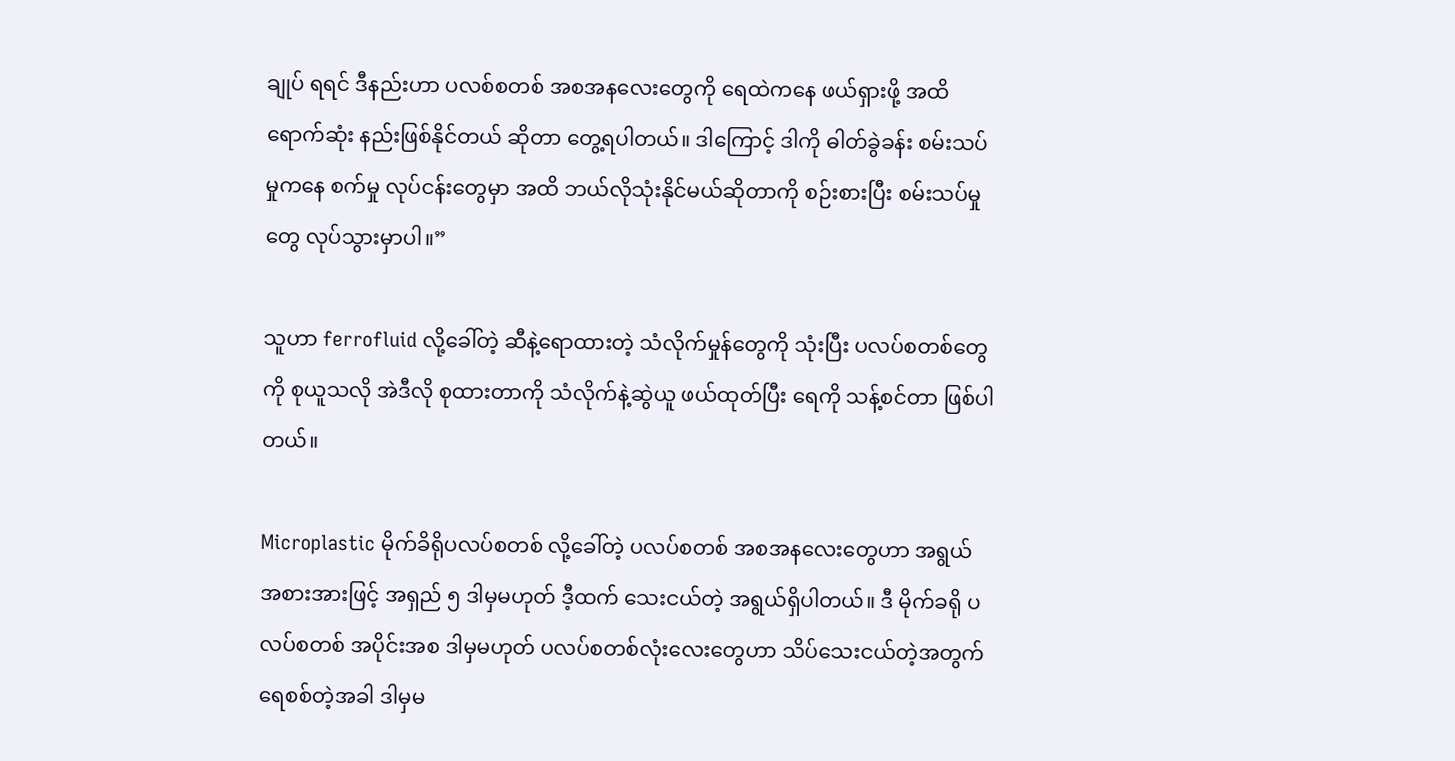ချုပ် ရရင် ဒီနည်းဟာ ပလစ်စတစ် အစအနလေးတွေကို ရေထဲကနေ ဖယ်ရှားဖို့ အထိရောက်ဆုံး နည်းဖြစ်နိုင်တယ် ဆိုတာ တွေ့ရပါတယ်။ ဒါကြောင့် ဒါကို ဓါတ်ခွဲခန်း စမ်းသပ်မှုကနေ စက်မှု လုပ်ငန်းတွေမှာ အထိ ဘယ်လိုသုံးနိုင်မယ်ဆိုတာကို စဉ်းစားပြီး စမ်းသပ်မှုတွေ လုပ်သွားမှာပါ။”

သူဟာ ferrofluid လို့ခေါ်တဲ့ ဆီနဲ့ရောထားတဲ့ သံလိုက်မှုန်တွေကို သုံးပြီး ပလပ်စတစ်တွေကို စုယူသလို အဲဒီလို စုထားတာကို သံလိုက်နဲ့ဆွဲယူ ဖယ်ထုတ်ပြီး ရေကို သန့်စင်တာ ဖြစ်ပါတယ်။

Microplastic မိုက်ခိရိုပလပ်စတစ် လို့ခေါ်တဲ့ ပလပ်စတစ် အစအနလေးတွေဟာ အရွယ်အစားအားဖြင့် အရှည် ၅ ဒါမှမဟုတ် ဒီ့ထက် သေးငယ်တဲ့ အရွယ်ရှိပါတယ်။ ဒီ မိုက်ခရို ပလပ်စတစ် အပိုင်းအစ ဒါမှမဟုတ် ပလပ်စတစ်လုံးလေးတွေဟာ သိပ်သေးငယ်တဲ့အတွက် ရေစစ်တဲ့အခါ ဒါမှမ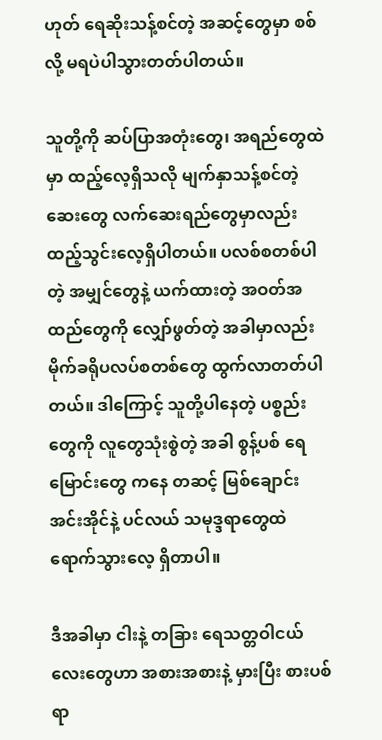ဟုတ် ရေဆိုးသန့်စင်တဲ့ အဆင့်တွေမှာ စစ်လို့ မရပဲပါသွားတတ်ပါတယ်။

သူတို့ကို ဆပ်ပြာအတုံးတွေ၊ အရည်တွေထဲမှာ ထည့်လေ့ရှိသလို မျက်နှာသန့်စင်တဲ့ ဆေးတွေ လက်ဆေးရည်တွေမှာလည်း ထည့်သွင်းလေ့ရှိပါတယ်။ ပလစ်စတစ်ပါတဲ့ အမျှင်တွေနဲ့ ယက်ထားတဲ့ အဝတ်အထည်တွေကို လျှော်ဖွတ်တဲ့ အခါမှာလည်း မိုက်ခရိုပလပ်စတစ်တွေ ထွက်လာတတ်ပါတယ်။ ဒါကြောင့် သူတို့ပါနေတဲ့ ပစ္စည်းတွေကို လူတွေသုံးစွဲတဲ့ အခါ စွန့်ပစ် ရေမြောင်းတွေ ကနေ တဆင့် မြစ်ချောင်း အင်းအိုင်နဲ့ ပင်လယ် သမုဒ္ဒရာတွေထဲ ရောက်သွားလေ့ ရှိတာပါ။

ဒီအခါမှာ ငါးနဲ့ တခြား ရေသတ္တဝါငယ်လေးတွေဟာ အစားအစားနဲ့ မှားပြီး စားပစ်ရာ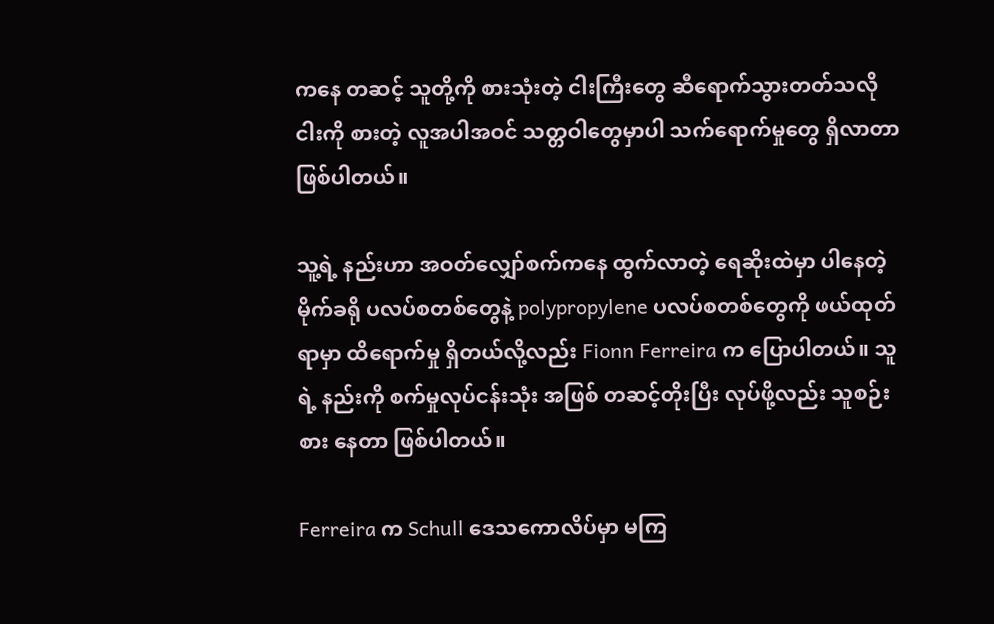ကနေ တဆင့် သူတို့ကို စားသုံးတဲ့ ငါးကြီးတွေ ဆီရောက်သွားတတ်သလို ငါးကို စားတဲ့ လူအပါအဝင် သတ္တဝါတွေမှာပါ သက်ရောက်မှုတွေ ရှိလာတာ ဖြစ်ပါတယ်။

သူ့ရဲ့ နည်းဟာ အဝတ်လျှော်စက်ကနေ ထွက်လာတဲ့ ရေဆိုးထဲမှာ ပါနေတဲ့ မိုက်ခရို ပလပ်စတစ်တွေနဲ့ polypropylene ပလပ်စတစ်တွေကို ဖယ်ထုတ်ရာမှာ ထိရောက်မှု ရှိတယ်လို့လည်း Fionn Ferreira က ပြောပါတယ်။ သူရဲ့ နည်းကို စက်မှုလုပ်ငန်းသုံး အဖြစ် တဆင့်တိုးပြီး လုပ်ဖို့လည်း သူစဉ်းစား နေတာ ဖြစ်ပါတယ်။

Ferreira က Schull ဒေသကောလိပ်မှာ မကြ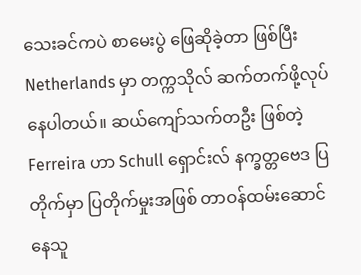သေးခင်ကပဲ စာမေးပွဲ ဖြေဆိုခဲ့တာ ဖြစ်ပြီး Netherlands မှာ တက္ကသိုလ် ဆက်တက်ဖို့လုပ်နေပါတယ်။ ဆယ်ကျော်သက်တဦး ဖြစ်တဲ့ Ferreira ဟာ Schull ရှောင်းလ် နက္ခတ္တဗေဒ ပြတိုက်မှာ ပြတိုက်မှုးအဖြစ် တာဝန်ထမ်းဆောင်နေသူ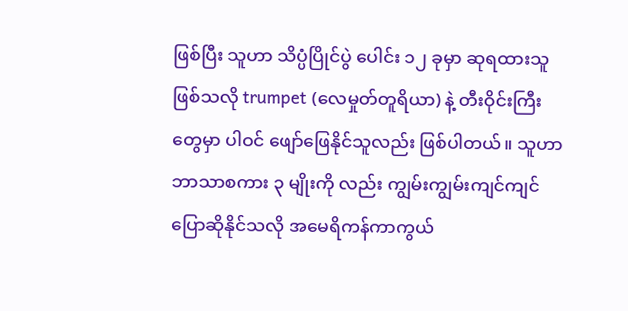ဖြစ်ပြီး သူဟာ သိပ္ပံပြိုင်ပွဲ ပေါင်း ၁၂ ခုမှာ ဆုရထားသူဖြစ်သလို trumpet (လေမှုတ်တူရိယာ) နဲ့ တီးဝိုင်းကြီးတွေမှာ ပါဝင် ဖျော်ဖြေနိုင်သူလည်း ဖြစ်ပါတယ်။ သူဟာ ဘာသာစကား ၃ မျိုးကို လည်း ကျွမ်းကျွမ်းကျင်ကျင် ပြောဆိုနိုင်သလို အမေရိကန်ကာကွယ်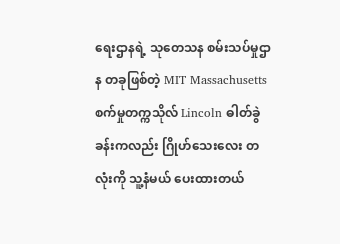ရေးဌာနရဲ့ သုတေသန စမ်းသပ်မှုဌာန တခုဖြစ်တဲ့ MIT Massachusetts စက်မှုတက္ကသိုလ် Lincoln ဓါတ်ခွဲခန်းကလည်း ဂြိုဟ်သေးလေး တလုံးကို သူ့နံမယ် ပေးထားတယ်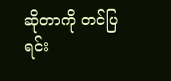ဆိုတာကို တင်ပြရင်း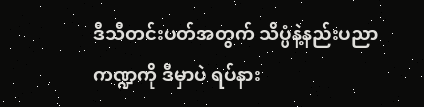ဒီသီတင်းပတ်အတွက် သိပ္ပံနဲ့နည်းပညာ ကဏ္ဍကို ဒီမှာပဲ ရပ်နား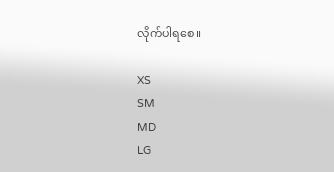လိုက်ပါရစေ။

XS
SM
MD
LG